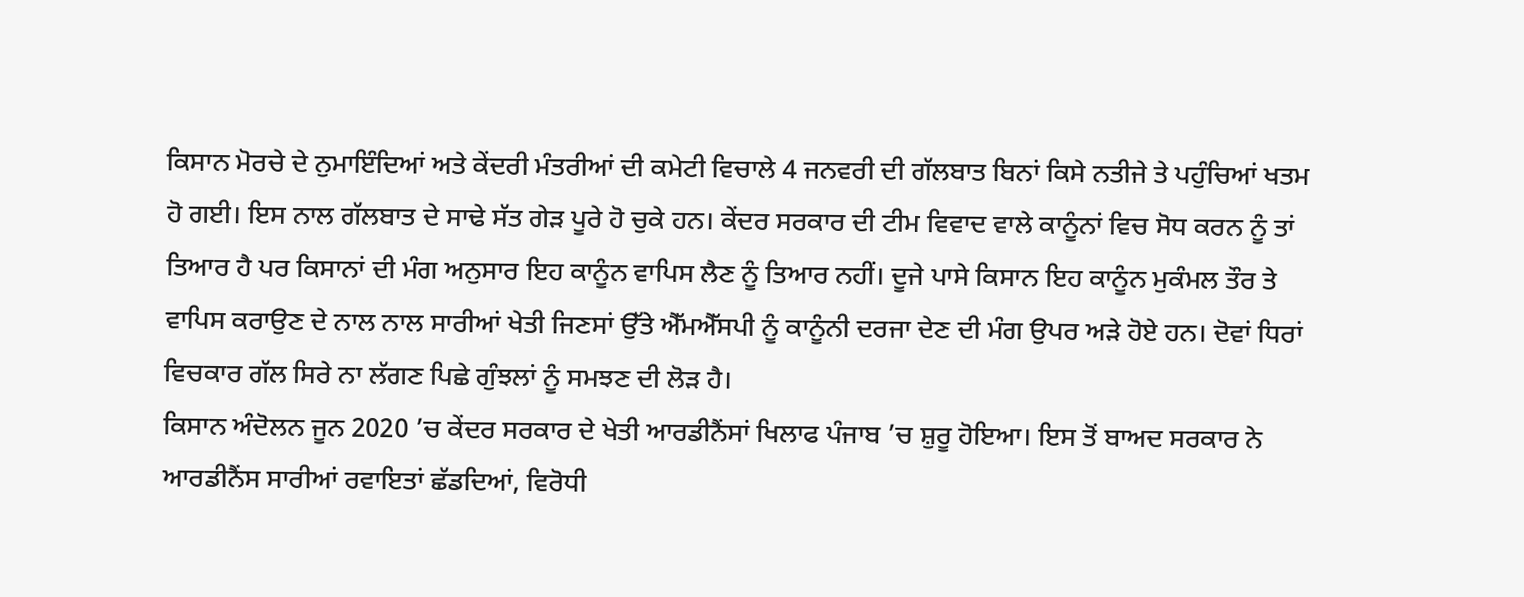ਕਿਸਾਨ ਮੋਰਚੇ ਦੇ ਨੁਮਾਇੰਦਿਆਂ ਅਤੇ ਕੇਂਦਰੀ ਮੰਤਰੀਆਂ ਦੀ ਕਮੇਟੀ ਵਿਚਾਲੇ 4 ਜਨਵਰੀ ਦੀ ਗੱਲਬਾਤ ਬਿਨਾਂ ਕਿਸੇ ਨਤੀਜੇ ਤੇ ਪਹੁੰਚਿਆਂ ਖਤਮ ਹੋ ਗਈ। ਇਸ ਨਾਲ ਗੱਲਬਾਤ ਦੇ ਸਾਢੇ ਸੱਤ ਗੇੜ ਪੂਰੇ ਹੋ ਚੁਕੇ ਹਨ। ਕੇਂਦਰ ਸਰਕਾਰ ਦੀ ਟੀਮ ਵਿਵਾਦ ਵਾਲੇ ਕਾਨੂੰਨਾਂ ਵਿਚ ਸੋਧ ਕਰਨ ਨੂੰ ਤਾਂ ਤਿਆਰ ਹੈ ਪਰ ਕਿਸਾਨਾਂ ਦੀ ਮੰਗ ਅਨੁਸਾਰ ਇਹ ਕਾਨੂੰਨ ਵਾਪਿਸ ਲੈਣ ਨੂੰ ਤਿਆਰ ਨਹੀਂ। ਦੂਜੇ ਪਾਸੇ ਕਿਸਾਨ ਇਹ ਕਾਨੂੰਨ ਮੁਕੰਮਲ ਤੌਰ ਤੇ ਵਾਪਿਸ ਕਰਾਉਣ ਦੇ ਨਾਲ ਨਾਲ ਸਾਰੀਆਂ ਖੇਤੀ ਜਿਣਸਾਂ ਉੱਤੇ ਐੱਮਐੱਸਪੀ ਨੂੰ ਕਾਨੂੰਨੀ ਦਰਜਾ ਦੇਣ ਦੀ ਮੰਗ ਉਪਰ ਅੜੇ ਹੋਏ ਹਨ। ਦੋਵਾਂ ਧਿਰਾਂ ਵਿਚਕਾਰ ਗੱਲ ਸਿਰੇ ਨਾ ਲੱਗਣ ਪਿਛੇ ਗੁੰਝਲਾਂ ਨੂੰ ਸਮਝਣ ਦੀ ਲੋੜ ਹੈ।
ਕਿਸਾਨ ਅੰਦੋਲਨ ਜੂਨ 2020 ’ਚ ਕੇਂਦਰ ਸਰਕਾਰ ਦੇ ਖੇਤੀ ਆਰਡੀਨੈਂਸਾਂ ਖਿਲਾਫ ਪੰਜਾਬ ’ਚ ਸ਼ੁਰੂ ਹੋਇਆ। ਇਸ ਤੋਂ ਬਾਅਦ ਸਰਕਾਰ ਨੇ ਆਰਡੀਨੈਂਸ ਸਾਰੀਆਂ ਰਵਾਇਤਾਂ ਛੱਡਦਿਆਂ, ਵਿਰੋਧੀ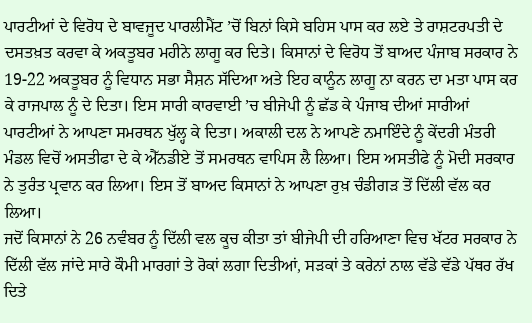ਪਾਰਟੀਆਂ ਦੇ ਵਿਰੋਧ ਦੇ ਬਾਵਜੂਦ ਪਾਰਲੀਮੈਂਟ ’ਚੋਂ ਬਿਨਾਂ ਕਿਸੇ ਬਹਿਸ ਪਾਸ ਕਰ ਲਏ ਤੇ ਰਾਸ਼ਟਰਪਤੀ ਦੇ ਦਸਤਖ਼ਤ ਕਰਵਾ ਕੇ ਅਕਤੂਬਰ ਮਹੀਨੇ ਲਾਗੂ ਕਰ ਦਿਤੇ। ਕਿਸਾਨਾਂ ਦੇ ਵਿਰੋਧ ਤੋਂ ਬਾਅਦ ਪੰਜਾਬ ਸਰਕਾਰ ਨੇ 19-22 ਅਕਤੂਬਰ ਨੂੰ ਵਿਧਾਨ ਸਭਾ ਸੈਸ਼ਨ ਸੱਦਿਆ ਅਤੇ ਇਹ ਕਾਨੂੰਨ ਲਾਗੂ ਨਾ ਕਰਨ ਦਾ ਮਤਾ ਪਾਸ ਕਰ ਕੇ ਰਾਜਪਾਲ ਨੂੰ ਦੇ ਦਿਤਾ। ਇਸ ਸਾਰੀ ਕਾਰਵਾਈ ’ਚ ਬੀਜੇਪੀ ਨੂੰ ਛੱਡ ਕੇ ਪੰਜਾਬ ਦੀਆਂ ਸਾਰੀਆਂ ਪਾਰਟੀਆਂ ਨੇ ਆਪਣਾ ਸਮਰਥਨ ਖੁੱਲ੍ਹ ਕੇ ਦਿਤਾ। ਅਕਾਲੀ ਦਲ ਨੇ ਆਪਣੇ ਨਮਾਇੰਦੇ ਨੂੰ ਕੇਂਦਰੀ ਮੰਤਰੀ ਮੰਡਲ ਵਿਚੋਂ ਅਸਤੀਫਾ ਦੇ ਕੇ ਐੱਨਡੀਏ ਤੋਂ ਸਮਰਥਨ ਵਾਪਿਸ ਲੈ ਲਿਆ। ਇਸ ਅਸਤੀਫੇ ਨੂੰ ਮੋਦੀ ਸਰਕਾਰ ਨੇ ਤੁਰੰਤ ਪ੍ਰਵਾਨ ਕਰ ਲਿਆ। ਇਸ ਤੋਂ ਬਾਅਦ ਕਿਸਾਨਾਂ ਨੇ ਆਪਣਾ ਰੁਖ਼ ਚੰਡੀਗੜ ਤੋਂ ਦਿੱਲੀ ਵੱਲ ਕਰ ਲਿਆ।
ਜਦੋਂ ਕਿਸਾਨਾਂ ਨੇ 26 ਨਵੰਬਰ ਨੂੰ ਦਿੱਲੀ ਵਲ ਕੂਚ ਕੀਤਾ ਤਾਂ ਬੀਜੇਪੀ ਦੀ ਹਰਿਆਣਾ ਵਿਚ ਖੱਟਰ ਸਰਕਾਰ ਨੇ ਦਿੱਲੀ ਵੱਲ ਜਾਂਦੇ ਸਾਰੇ ਕੌਮੀ ਮਾਰਗਾਂ ਤੇ ਰੋਕਾਂ ਲਗਾ ਦਿਤੀਆਂ, ਸੜਕਾਂ ਤੇ ਕਰੇਨਾਂ ਨਾਲ ਵੱਡੇ ਵੱਡੇ ਪੱਥਰ ਰੱਖ ਦਿਤੇ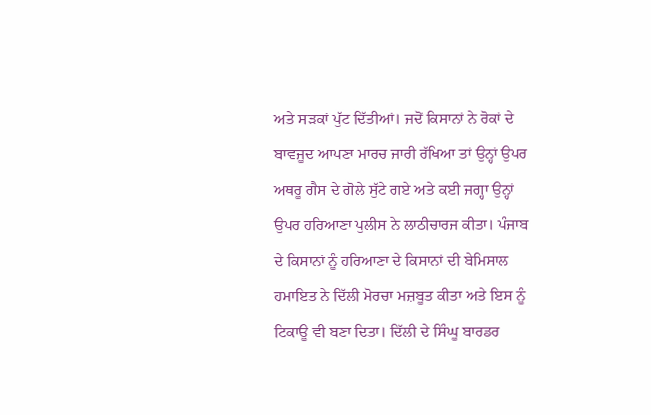ਅਤੇ ਸੜਕਾਂ ਪੁੱਟ ਦਿੱਤੀਆਂ। ਜਦੋਂ ਕਿਸਾਨਾਂ ਨੇ ਰੋਕਾਂ ਦੇ ਬਾਵਜੂਦ ਆਪਣਾ ਮਾਰਚ ਜਾਰੀ ਰੱਖਿਆ ਤਾਂ ਉਨ੍ਹਾਂ ਉਪਰ ਅਥਰੂ ਗੈਸ ਦੇ ਗੋਲੇ ਸੁੱਟੇ ਗਏ ਅਤੇ ਕਈ ਜਗ੍ਹਾ ਉਨ੍ਹਾਂ ਉਪਰ ਹਰਿਆਣਾ ਪੁਲੀਸ ਨੇ ਲਾਠੀਚਾਰਜ ਕੀਤਾ। ਪੰਜਾਬ ਦੇ ਕਿਸਾਨਾਂ ਨੂੰ ਹਰਿਆਣਾ ਦੇ ਕਿਸਾਨਾਂ ਦੀ ਬੇਮਿਸਾਲ ਹਮਾਇਤ ਨੇ ਦਿੱਲੀ ਮੋਰਚਾ ਮਜ਼ਬੂਤ ਕੀਤਾ ਅਤੇ ਇਸ ਨੂੰ ਟਿਕਾਊ ਵੀ ਬਣਾ ਦਿਤਾ। ਦਿੱਲੀ ਦੇ ਸਿੰਘੂ ਬਾਰਡਰ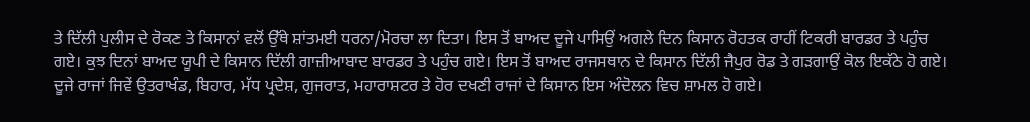ਤੇ ਦਿੱਲੀ ਪੁਲੀਸ ਦੇ ਰੋਕਣ ਤੇ ਕਿਸਾਨਾਂ ਵਲੋਂ ਉੱਥੇ ਸ਼ਾਂਤਮਈ ਧਰਨਾ/ਮੋਰਚਾ ਲਾ ਦਿਤਾ। ਇਸ ਤੋਂ ਬਾਅਦ ਦੂਜੇ ਪਾਸਿਉਂ ਅਗਲੇ ਦਿਨ ਕਿਸਾਨ ਰੋਹਤਕ ਰਾਹੀਂ ਟਿਕਰੀ ਬਾਰਡਰ ਤੇ ਪਹੁੰਚ ਗਏ। ਕੁਝ ਦਿਨਾਂ ਬਾਅਦ ਯੂਪੀ ਦੇ ਕਿਸਾਨ ਦਿੱਲੀ ਗਾਜ਼ੀਆਬਾਦ ਬਾਰਡਰ ਤੇ ਪਹੁੰਚ ਗਏ। ਇਸ ਤੋਂ ਬਾਅਦ ਰਾਜਸਥਾਨ ਦੇ ਕਿਸਾਨ ਦਿੱਲੀ ਜੈਪੁਰ ਰੋਡ ਤੇ ਗੜਗਾਉਂ ਕੋਲ ਇਕੱਠੇ ਹੋ ਗਏ। ਦੂਜੇ ਰਾਜਾਂ ਜਿਵੇਂ ਉਤਰਾਖੰਡ, ਬਿਹਾਰ, ਮੱਧ ਪ੍ਰਦੇਸ਼, ਗੁਜਰਾਤ, ਮਹਾਰਾਸ਼ਟਰ ਤੇ ਹੋਰ ਦਖਣੀ ਰਾਜਾਂ ਦੇ ਕਿਸਾਨ ਇਸ ਅੰਦੋਲਨ ਵਿਚ ਸ਼ਾਮਲ ਹੋ ਗਏ।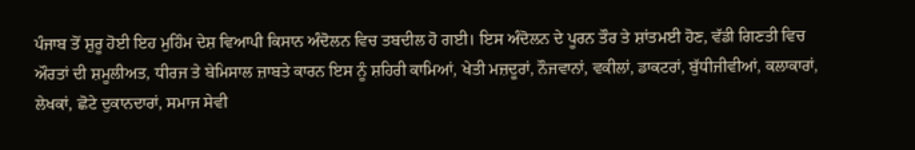ਪੰਜਾਬ ਤੋਂ ਸ਼ੁਰੂ ਹੋਈ ਇਹ ਮੁਹਿੰਮ ਦੇਸ਼ ਵਿਆਪੀ ਕਿਸਾਨ ਅੰਦੋਲਨ ਵਿਚ ਤਬਦੀਲ ਹੋ ਗਈ। ਇਸ ਅੰਦੋਲਨ ਦੇ ਪੂਰਨ ਤੌਰ ਤੇ ਸ਼ਾਂਤਮਈ ਹੋਣ, ਵੱਡੀ ਗਿਣਤੀ ਵਿਚ ਔਰਤਾਂ ਦੀ ਸ਼ਮੂਲੀਅਤ, ਧੀਰਜ ਤੇ ਬੇਮਿਸਾਲ ਜ਼ਾਬਤੇ ਕਾਰਨ ਇਸ ਨੂੰ ਸ਼ਹਿਰੀ ਕਾਮਿਆਂ, ਖੇਤੀ ਮਜ਼ਦੂਰਾਂ, ਨੌਜਵਾਨਾਂ, ਵਕੀਲਾਂ, ਡਾਕਟਰਾਂ, ਬੁੱਧੀਜੀਵੀਆਂ, ਕਲਾਕਾਰਾਂ, ਲੇਖਕਾਂ, ਛੋਟੇ ਦੁਕਾਨਦਾਰਾਂ, ਸਮਾਜ ਸੇਵੀ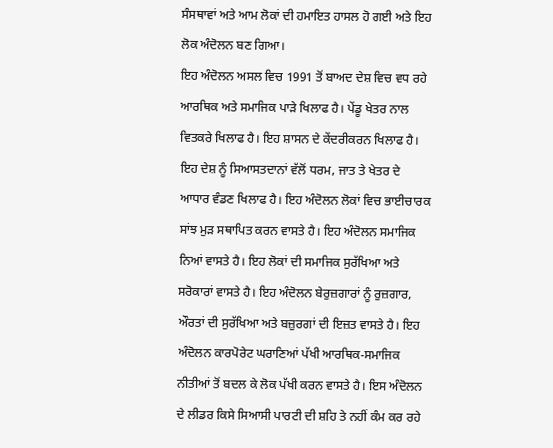ਸੰਸਥਾਵਾਂ ਅਤੇ ਆਮ ਲੋਕਾਂ ਦੀ ਹਮਾਇਤ ਹਾਸਲ ਹੋ ਗਈ ਅਤੇ ਇਹ ਲੋਕ ਅੰਦੋਲਨ ਬਣ ਗਿਆ।
ਇਹ ਅੰਦੋਲਨ ਅਸਲ ਵਿਚ 1991 ਤੋਂ ਬਾਅਦ ਦੇਸ਼ ਵਿਚ ਵਧ ਰਹੇ ਆਰਥਿਕ ਅਤੇ ਸਮਾਜਿਕ ਪਾੜੇ ਖਿਲਾਫ ਹੈ। ਪੇਂਡੂ ਖੇਤਰ ਨਾਲ ਵਿਤਕਰੇ ਖਿਲਾਫ ਹੈ। ਇਹ ਸ਼ਾਸਨ ਦੇ ਕੇਂਦਰੀਕਰਨ ਖਿਲਾਫ ਹੈ। ਇਹ ਦੇਸ਼ ਨੂੰ ਸਿਆਸਤਦਾਨਾਂ ਵੱਲੋਂ ਧਰਮ, ਜਾਤ ਤੇ ਖੇਤਰ ਦੇ ਆਧਾਰ ਵੰਡਣ ਖਿਲਾਫ ਹੈ। ਇਹ ਅੰਦੋਲਨ ਲੋਕਾਂ ਵਿਚ ਭਾਈਚਾਰਕ ਸਾਂਝ ਮੁੜ ਸਥਾਪਿਤ ਕਰਨ ਵਾਸਤੇ ਹੈ। ਇਹ ਅੰਦੋਲਨ ਸਮਾਜਿਕ ਨਿਆਂ ਵਾਸਤੇ ਹੈ। ਇਹ ਲੋਕਾਂ ਦੀ ਸਮਾਜਿਕ ਸੁਰੱਖਿਆ ਅਤੇ ਸਰੋਕਾਰਾਂ ਵਾਸਤੇ ਹੈ। ਇਹ ਅੰਦੋਲਨ ਬੇਰੁਜ਼ਗਾਰਾਂ ਨੂੰ ਰੁਜ਼ਗਾਰ, ਔਰਤਾਂ ਦੀ ਸੁਰੱਖਿਆ ਅਤੇ ਬਜ਼ੁਰਗਾਂ ਦੀ ਇਜ਼ਤ ਵਾਸਤੇ ਹੈ। ਇਹ ਅੰਦੋਲਨ ਕਾਰਪੋਰੇਟ ਘਰਾਣਿਆਂ ਪੱਖੀ ਆਰਥਿਕ-ਸਮਾਜਿਕ ਨੀਤੀਆਂ ਤੋਂ ਬਦਲ ਕੇ ਲੋਕ ਪੱਖੀ ਕਰਨ ਵਾਸਤੇ ਹੈ। ਇਸ ਅੰਦੋਲਨ ਦੇ ਲੀਡਰ ਕਿਸੇ ਸਿਆਸੀ ਪਾਰਟੀ ਦੀ ਸ਼ਹਿ ਤੇ ਨਹੀਂ ਕੰਮ ਕਰ ਰਹੇ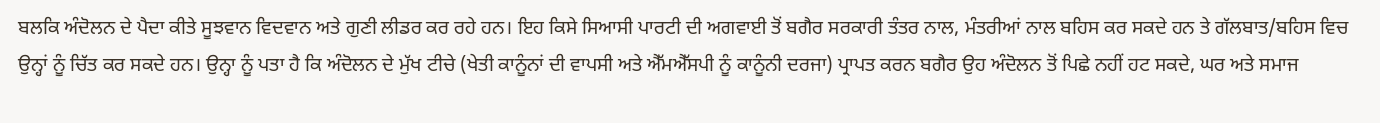ਬਲਕਿ ਅੰਦੋਲਨ ਦੇ ਪੈਦਾ ਕੀਤੇ ਸੂਝਵਾਨ ਵਿਦਵਾਨ ਅਤੇ ਗੁਣੀ ਲੀਡਰ ਕਰ ਰਹੇ ਹਨ। ਇਹ ਕਿਸੇ ਸਿਆਸੀ ਪਾਰਟੀ ਦੀ ਅਗਵਾਈ ਤੋਂ ਬਗੈਰ ਸਰਕਾਰੀ ਤੰਤਰ ਨਾਲ, ਮੰਤਰੀਆਂ ਨਾਲ ਬਹਿਸ ਕਰ ਸਕਦੇ ਹਨ ਤੇ ਗੱਲਬਾਤ/ਬਹਿਸ ਵਿਚ ਉਨ੍ਹਾਂ ਨੂੰ ਚਿੱਤ ਕਰ ਸਕਦੇ ਹਨ। ਉਨ੍ਹਾ ਨੂੰ ਪਤਾ ਹੈ ਕਿ ਅੰਦੋਲਨ ਦੇ ਮੁੱਖ ਟੀਚੇ (ਖੇਤੀ ਕਾਨੂੰਨਾਂ ਦੀ ਵਾਪਸੀ ਅਤੇ ਐੱਮਐੱਸਪੀ ਨੂੰ ਕਾਨੂੰਨੀ ਦਰਜਾ) ਪ੍ਰਾਪਤ ਕਰਨ ਬਗੈਰ ਉਹ ਅੰਦੋਲਨ ਤੋਂ ਪਿਛੇ ਨਹੀਂ ਹਟ ਸਕਦੇ, ਘਰ ਅਤੇ ਸਮਾਜ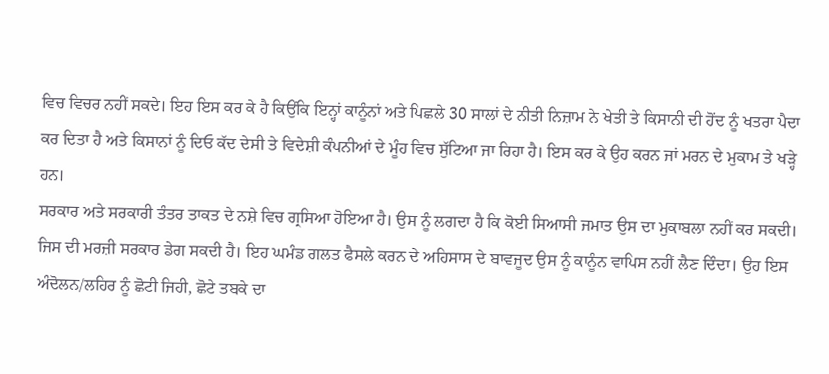ਵਿਚ ਵਿਚਰ ਨਹੀਂ ਸਕਦੇ। ਇਹ ਇਸ ਕਰ ਕੇ ਹੈ ਕਿਉਂਕਿ ਇਨ੍ਹਾਂ ਕਾਨੂੰਨਾਂ ਅਤੇ ਪਿਛਲੇ 30 ਸਾਲਾਂ ਦੇ ਨੀਤੀ ਨਿਜ਼ਾਮ ਨੇ ਖੇਤੀ ਤੇ ਕਿਸਾਨੀ ਦੀ ਹੋਂਦ ਨੂੰ ਖਤਰਾ ਪੈਦਾ ਕਰ ਦਿਤਾ ਹੈ ਅਤੇ ਕਿਸਾਨਾਂ ਨੂੰ ਦਿਓ ਕੱਦ ਦੇਸੀ ਤੇ ਵਿਦੇਸ਼ੀ ਕੰਪਨੀਆਂ ਦੇ ਮੂੰਹ ਵਿਚ ਸੁੱਟਿਆ ਜਾ ਰਿਹਾ ਹੈ। ਇਸ ਕਰ ਕੇ ਉਹ ਕਰਨ ਜਾਂ ਮਰਨ ਦੇ ਮੁਕਾਮ ਤੇ ਖੜ੍ਹੇ ਹਨ।
ਸਰਕਾਰ ਅਤੇ ਸਰਕਾਰੀ ਤੰਤਰ ਤਾਕਤ ਦੇ ਨਸ਼ੇ ਵਿਚ ਗ੍ਰਸਿਆ ਹੋਇਆ ਹੈ। ਉਸ ਨੂੰ ਲਗਦਾ ਹੈ ਕਿ ਕੋਈ ਸਿਆਸੀ ਜਮਾਤ ਉਸ ਦਾ ਮੁਕਾਬਲਾ ਨਹੀਂ ਕਰ ਸਕਦੀ। ਜਿਸ ਦੀ ਮਰਜ਼ੀ ਸਰਕਾਰ ਡੇਗ ਸਕਦੀ ਹੈ। ਇਹ ਘਮੰਡ ਗਲਤ ਫੈਸਲੇ ਕਰਨ ਦੇ ਅਹਿਸਾਸ ਦੇ ਬਾਵਜੂਦ ਉਸ ਨੂੰ ਕਾਨੂੰਨ ਵਾਪਿਸ ਨਹੀਂ ਲੈਣ ਦਿੰਦਾ। ਉਹ ਇਸ ਅੰਦੋਲਨ/ਲਹਿਰ ਨੂੰ ਛੋਟੀ ਜਿਹੀ, ਛੋਟੇ ਤਬਕੇ ਦਾ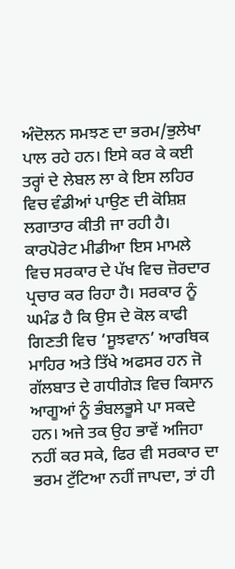ਅੰਦੋਲਨ ਸਮਝਣ ਦਾ ਭਰਮ/ਭੁਲੇਖਾ ਪਾਲ ਰਹੇ ਹਨ। ਇਸੇ ਕਰ ਕੇ ਕਈ ਤਰ੍ਹਾਂ ਦੇ ਲੇਬਲ ਲਾ ਕੇ ਇਸ ਲਹਿਰ ਵਿਚ ਵੰਡੀਆਂ ਪਾਉਣ ਦੀ ਕੋਸ਼ਿਸ਼ ਲਗਾਤਾਰ ਕੀਤੀ ਜਾ ਰਹੀ ਹੈ। ਕਾਰਪੋਰੇਟ ਮੀਡੀਆ ਇਸ ਮਾਮਲੇ ਵਿਚ ਸਰਕਾਰ ਦੇ ਪੱਖ ਵਿਚ ਜ਼ੋਰਦਾਰ ਪ੍ਰਚਾਰ ਕਰ ਰਿਹਾ ਹੈ। ਸਰਕਾਰ ਨੂੰ ਘਮੰਡ ਹੈ ਕਿ ਉਸ ਦੇ ਕੋਲ ਕਾਫੀ ਗਿਣਤੀ ਵਿਚ ‘ਸੂਝਵਾਨ’ ਆਰਥਿਕ ਮਾਹਿਰ ਅਤੇ ਤਿੱਖੇ ਅਫਸਰ ਹਨ ਜੋ ਗੱਲਬਾਤ ਦੇ ਗਧੀਗੇੜ ਵਿਚ ਕਿਸਾਨ ਆਗੂਆਂ ਨੂੰ ਭੰਬਲਭੂਸੇ ਪਾ ਸਕਦੇ ਹਨ। ਅਜੇ ਤਕ ਉਹ ਭਾਵੇਂ ਅਜਿਹਾ ਨਹੀਂ ਕਰ ਸਕੇ, ਫਿਰ ਵੀ ਸਰਕਾਰ ਦਾ ਭਰਮ ਟੁੱਟਿਆ ਨਹੀਂ ਜਾਪਦਾ, ਤਾਂ ਹੀ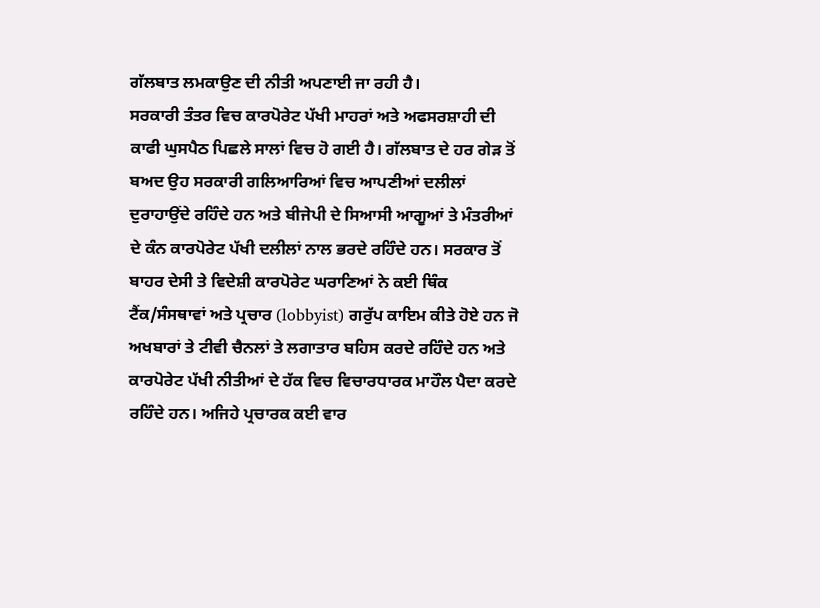ਗੱਲਬਾਤ ਲਮਕਾਉਣ ਦੀ ਨੀਤੀ ਅਪਣਾਈ ਜਾ ਰਹੀ ਹੈ।
ਸਰਕਾਰੀ ਤੰਤਰ ਵਿਚ ਕਾਰਪੋਰੇਟ ਪੱਖੀ ਮਾਹਰਾਂ ਅਤੇ ਅਫਸਰਸ਼ਾਹੀ ਦੀ ਕਾਫੀ ਘੁਸਪੈਠ ਪਿਛਲੇ ਸਾਲਾਂ ਵਿਚ ਹੋ ਗਈ ਹੈ। ਗੱਲਬਾਤ ਦੇ ਹਰ ਗੇੜ ਤੋਂ ਬਅਦ ਉਹ ਸਰਕਾਰੀ ਗਲਿਆਰਿਆਂ ਵਿਚ ਆਪਣੀਆਂ ਦਲੀਲਾਂ ਦੁਰਾਹਾਉਂਦੇ ਰਹਿੰਦੇ ਹਨ ਅਤੇ ਬੀਜੇਪੀ ਦੇ ਸਿਆਸੀ ਆਗੂਆਂ ਤੇ ਮੰਤਰੀਆਂ ਦੇ ਕੰਨ ਕਾਰਪੋਰੇਟ ਪੱਖੀ ਦਲੀਲਾਂ ਨਾਲ ਭਰਦੇ ਰਹਿੰਦੇ ਹਨ। ਸਰਕਾਰ ਤੋਂ ਬਾਹਰ ਦੇਸੀ ਤੇ ਵਿਦੇਸ਼ੀ ਕਾਰਪੋਰੇਟ ਘਰਾਣਿਆਂ ਨੇ ਕਈ ਥਿੰਕ ਟੈਂਕ/ਸੰਸਥਾਵਾਂ ਅਤੇ ਪ੍ਰਚਾਰ (lobbyist) ਗਰੁੱਪ ਕਾਇਮ ਕੀਤੇ ਹੋਏ ਹਨ ਜੋ ਅਖਬਾਰਾਂ ਤੇ ਟੀਵੀ ਚੈਨਲਾਂ ਤੇ ਲਗਾਤਾਰ ਬਹਿਸ ਕਰਦੇ ਰਹਿੰਦੇ ਹਨ ਅਤੇ ਕਾਰਪੋਰੇਟ ਪੱਖੀ ਨੀਤੀਆਂ ਦੇ ਹੱਕ ਵਿਚ ਵਿਚਾਰਧਾਰਕ ਮਾਹੌਲ ਪੈਦਾ ਕਰਦੇ ਰਹਿੰਦੇ ਹਨ। ਅਜਿਹੇ ਪ੍ਰਚਾਰਕ ਕਈ ਵਾਰ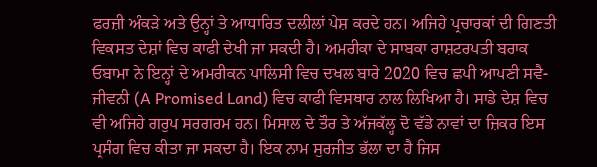ਫਰਜ਼ੀ ਅੰਕੜੇ ਅਤੇ ਉਨ੍ਹਾਂ ਤੇ ਆਧਾਰਿਤ ਦਲੀਲਾਂ ਪੇਸ਼ ਕਰਦੇ ਹਨ। ਅਜਿਹੇ ਪ੍ਰਚਾਰਕਾਂ ਦੀ ਗਿਣਤੀ ਵਿਕਸਤ ਦੇਸ਼ਾਂ ਵਿਚ ਕਾਫੀ ਦੇਖੀ ਜਾ ਸਕਦੀ ਹੈ। ਅਮਰੀਕਾ ਦੇ ਸਾਬਕਾ ਰਾਸ਼ਟਰਪਤੀ ਬਰਾਕ ਓਬਾਮਾ ਨੇ ਇਨ੍ਹਾਂ ਦੇ ਅਮਰੀਕਨ ਪਾਲਿਸੀ ਵਿਚ ਦਖਲ ਬਾਰੇ 2020 ਵਿਚ ਛਪੀ ਆਪਣੀ ਸਵੈ-ਜੀਵਨੀ (A Promised Land) ਵਿਚ ਕਾਫੀ ਵਿਸਥਾਰ ਨਾਲ ਲਿਖਿਆ ਹੈ। ਸਾਡੇ ਦੇਸ਼ ਵਿਚ ਵੀ ਅਜਿਹੇ ਗਰੁਪ ਸਰਗਰਮ ਹਨ। ਮਿਸਾਲ ਦੇ ਤੌਰ ਤੇ ਅੱਜਕੱਲ੍ਹ ਦੋ ਵੱਡੇ ਨਾਵਾਂ ਦਾ ਜ਼ਿਕਰ ਇਸ ਪ੍ਰਸੰਗ ਵਿਚ ਕੀਤਾ ਜਾ ਸਕਦਾ ਹੈ। ਇਕ ਨਾਮ ਸੁਰਜੀਤ ਭੱਲਾ ਦਾ ਹੈ ਜਿਸ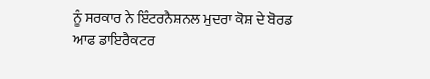ਨੂੰ ਸਰਕਾਰ ਨੇ ਇੰਟਰਨੈਸ਼ਨਲ ਮੁਦਰਾ ਕੋਸ਼ ਦੇ ਬੋਰਡ ਆਫ ਡਾਇਰੈਕਟਰ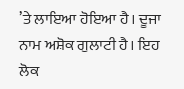’ਤੇ ਲਾਇਆ ਹੋਇਆ ਹੈ। ਦੂਜਾ ਨਾਮ ਅਸ਼ੋਕ ਗੁਲਾਟੀ ਹੈ। ਇਹ ਲੋਕ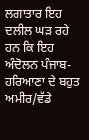ਲਗਾਤਾਰ ਇਹ ਦਲੀਲ ਘੜ ਰਹੇ ਹਨ ਕਿ ਇਹ ਅੰਦੋਲਨ ਪੰਜਾਬ-ਹਰਿਆਣਾ ਦੇ ਬਹੁਤ ਅਮੀਰ/ਵੱਡੇ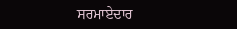ਸਰਮਾਏਦਾਰ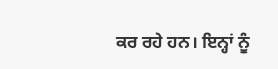ਕਰ ਰਹੇ ਹਨ। ਇਨ੍ਹਾਂ ਨੂੰ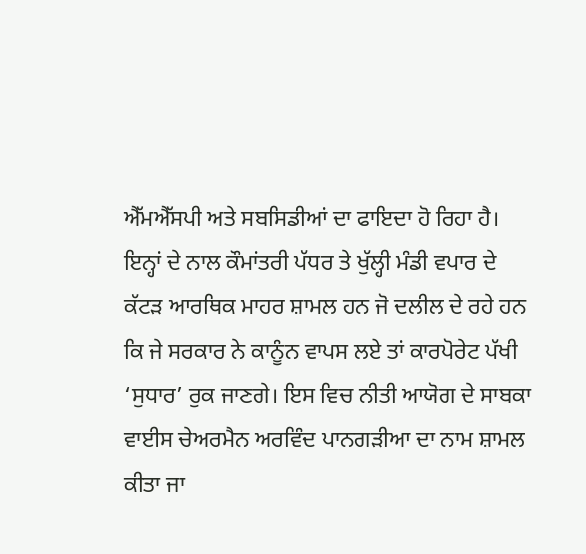ਐੱਮਐੱਸਪੀ ਅਤੇ ਸਬਸਿਡੀਆਂ ਦਾ ਫਾਇਦਾ ਹੋ ਰਿਹਾ ਹੈ।
ਇਨ੍ਹਾਂ ਦੇ ਨਾਲ ਕੌਮਾਂਤਰੀ ਪੱਧਰ ਤੇ ਖੁੱਲ੍ਹੀ ਮੰਡੀ ਵਪਾਰ ਦੇ ਕੱਟੜ ਆਰਥਿਕ ਮਾਹਰ ਸ਼ਾਮਲ ਹਨ ਜੋ ਦਲੀਲ ਦੇ ਰਹੇ ਹਨ ਕਿ ਜੇ ਸਰਕਾਰ ਨੇ ਕਾਨੂੰਨ ਵਾਪਸ ਲਏ ਤਾਂ ਕਾਰਪੋਰੇਟ ਪੱਖੀ ‘ਸੁਧਾਰ’ ਰੁਕ ਜਾਣਗੇ। ਇਸ ਵਿਚ ਨੀਤੀ ਆਯੋਗ ਦੇ ਸਾਬਕਾ ਵਾਈਸ ਚੇਅਰਮੈਨ ਅਰਵਿੰਦ ਪਾਨਗੜੀਆ ਦਾ ਨਾਮ ਸ਼ਾਮਲ ਕੀਤਾ ਜਾ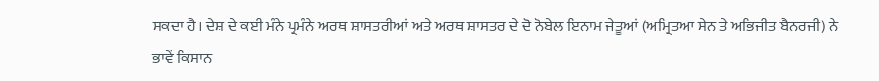ਸਕਦਾ ਹੈ। ਦੇਸ਼ ਦੇ ਕਈ ਮੰਨੇ ਪ੍ਰਮੰਨੇ ਅਰਥ ਸ਼ਾਸਤਰੀਆਂ ਅਤੇ ਅਰਥ ਸ਼ਾਸਤਰ ਦੇ ਦੋ ਨੋਬੇਲ ਇਨਾਮ ਜੇਤੂਆਂ (ਅਮ੍ਰਿਤਆ ਸੇਨ ਤੇ ਅਭਿਜੀਤ ਬੈਨਰਜੀ) ਨੇ ਭਾਵੇਂ ਕਿਸਾਨ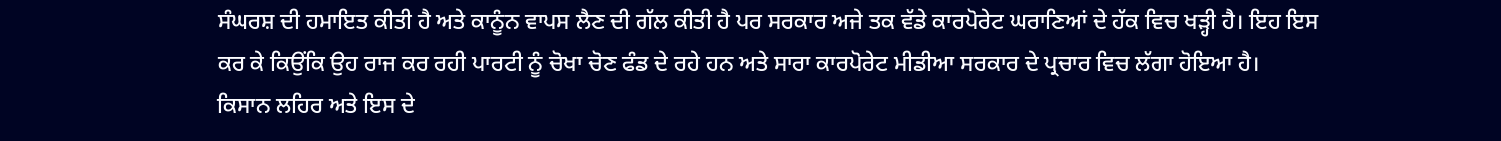ਸੰਘਰਸ਼ ਦੀ ਹਮਾਇਤ ਕੀਤੀ ਹੈ ਅਤੇ ਕਾਨੂੰਨ ਵਾਪਸ ਲੈਣ ਦੀ ਗੱਲ ਕੀਤੀ ਹੈ ਪਰ ਸਰਕਾਰ ਅਜੇ ਤਕ ਵੱਡੇ ਕਾਰਪੋਰੇਟ ਘਰਾਣਿਆਂ ਦੇ ਹੱਕ ਵਿਚ ਖੜ੍ਹੀ ਹੈ। ਇਹ ਇਸ ਕਰ ਕੇ ਕਿਉਂਕਿ ਉਹ ਰਾਜ ਕਰ ਰਹੀ ਪਾਰਟੀ ਨੂੰ ਚੋਖਾ ਚੋਣ ਫੰਡ ਦੇ ਰਹੇ ਹਨ ਅਤੇ ਸਾਰਾ ਕਾਰਪੋਰੇਟ ਮੀਡੀਆ ਸਰਕਾਰ ਦੇ ਪ੍ਰਚਾਰ ਵਿਚ ਲੱਗਾ ਹੋਇਆ ਹੈ।
ਕਿਸਾਨ ਲਹਿਰ ਅਤੇ ਇਸ ਦੇ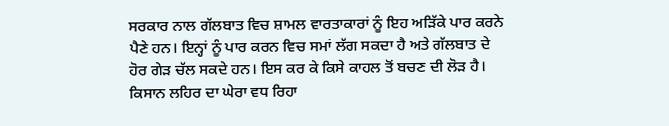ਸਰਕਾਰ ਨਾਲ ਗੱਲਬਾਤ ਵਿਚ ਸ਼ਾਮਲ ਵਾਰਤਾਕਾਰਾਂ ਨੂੰ ਇਹ ਅੜਿੱਕੇ ਪਾਰ ਕਰਨੇ ਪੈਣੇ ਹਨ। ਇਨ੍ਹਾਂ ਨੂੰ ਪਾਰ ਕਰਨ ਵਿਚ ਸਮਾਂ ਲੱਗ ਸਕਦਾ ਹੈ ਅਤੇ ਗੱਲਬਾਤ ਦੇ ਹੋਰ ਗੇੜ ਚੱਲ ਸਕਦੇ ਹਨ। ਇਸ ਕਰ ਕੇ ਕਿਸੇ ਕਾਹਲ ਤੋਂ ਬਚਣ ਦੀ ਲੋੜ ਹੈ। ਕਿਸਾਨ ਲਹਿਰ ਦਾ ਘੇਰਾ ਵਧ ਰਿਹਾ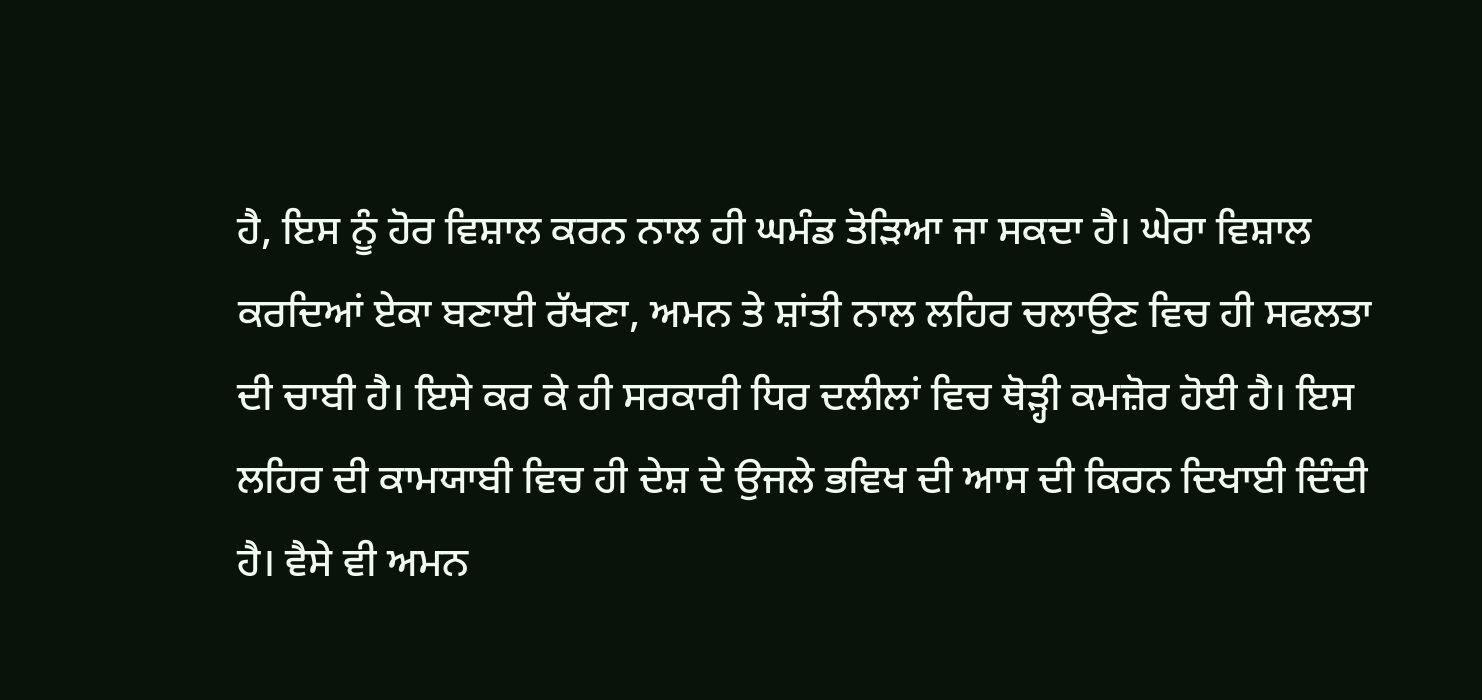ਹੈ, ਇਸ ਨੂੰ ਹੋਰ ਵਿਸ਼ਾਲ ਕਰਨ ਨਾਲ ਹੀ ਘਮੰਡ ਤੋੜਿਆ ਜਾ ਸਕਦਾ ਹੈ। ਘੇਰਾ ਵਿਸ਼ਾਲ ਕਰਦਿਆਂ ਏਕਾ ਬਣਾਈ ਰੱਖਣਾ, ਅਮਨ ਤੇ ਸ਼ਾਂਤੀ ਨਾਲ ਲਹਿਰ ਚਲਾਉਣ ਵਿਚ ਹੀ ਸਫਲਤਾ ਦੀ ਚਾਬੀ ਹੈ। ਇਸੇ ਕਰ ਕੇ ਹੀ ਸਰਕਾਰੀ ਧਿਰ ਦਲੀਲਾਂ ਵਿਚ ਥੋੜ੍ਹੀ ਕਮਜ਼ੋਰ ਹੋਈ ਹੈ। ਇਸ ਲਹਿਰ ਦੀ ਕਾਮਯਾਬੀ ਵਿਚ ਹੀ ਦੇਸ਼ ਦੇ ਉਜਲੇ ਭਵਿਖ ਦੀ ਆਸ ਦੀ ਕਿਰਨ ਦਿਖਾਈ ਦਿੰਦੀ ਹੈ। ਵੈਸੇ ਵੀ ਅਮਨ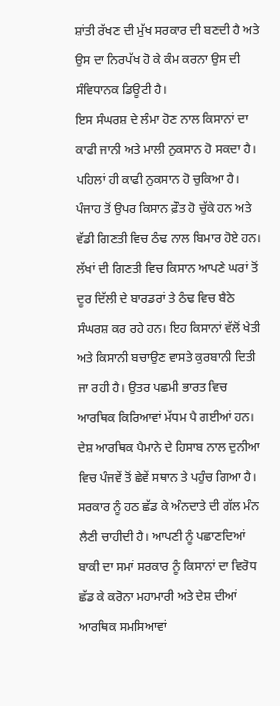ਸ਼ਾਂਤੀ ਰੱਖਣ ਦੀ ਮੁੱਖ ਸਰਕਾਰ ਦੀ ਬਣਦੀ ਹੈ ਅਤੇ ਉਸ ਦਾ ਨਿਰਪੱਖ ਹੋ ਕੇ ਕੰਮ ਕਰਨਾ ਉਸ ਦੀ ਸੰਵਿਧਾਨਕ ਡਿਊਟੀ ਹੈ।
ਇਸ ਸੰਘਰਸ਼ ਦੇ ਲੰਮਾ ਹੋਣ ਨਾਲ ਕਿਸਾਨਾਂ ਦਾ ਕਾਫੀ ਜਾਨੀ ਅਤੇ ਮਾਲੀ ਨੁਕਸਾਨ ਹੋ ਸਕਦਾ ਹੈ। ਪਹਿਲਾਂ ਹੀ ਕਾਫੀ ਨੁਕਸਾਨ ਹੋ ਚੁਕਿਆ ਹੈ। ਪੰਜਾਹ ਤੋਂ ਉਪਰ ਕਿਸਾਨ ਫ਼ੌਤ ਹੋ ਚੁੱਕੇ ਹਨ ਅਤੇ ਵੱਡੀ ਗਿਣਤੀ ਵਿਚ ਠੰਢ ਨਾਲ ਬਿਮਾਰ ਹੋਏ ਹਨ। ਲੱਖਾਂ ਦੀ ਗਿਣਤੀ ਵਿਚ ਕਿਸਾਨ ਆਪਣੇ ਘਰਾਂ ਤੋਂ ਦੂਰ ਦਿੱਲੀ ਦੇ ਬਾਰਡਰਾਂ ਤੇ ਠੰਢ ਵਿਚ ਬੈਠੇ ਸੰਘਰਸ਼ ਕਰ ਰਹੇ ਹਨ। ਇਹ ਕਿਸਾਨਾਂ ਵੱਲੋਂ ਖੇਤੀ ਅਤੇ ਕਿਸਾਨੀ ਬਚਾਉਣ ਵਾਸਤੇ ਕੁਰਬਾਨੀ ਦਿਤੀ ਜਾ ਰਹੀ ਹੈ। ਉਤਰ ਪਛਮੀ ਭਾਰਤ ਵਿਚ ਆਰਥਿਕ ਕਿਰਿਆਵਾਂ ਮੱਧਮ ਪੈ ਗਈਆਂ ਹਨ। ਦੇਸ਼ ਆਰਥਿਕ ਪੈਮਾਨੇ ਦੇ ਹਿਸਾਬ ਨਾਲ ਦੁਨੀਆ ਵਿਚ ਪੰਜਵੇਂ ਤੋਂ ਛੇਵੇਂ ਸਥਾਨ ਤੇ ਪਹੁੰਚ ਗਿਆ ਹੈ। ਸਰਕਾਰ ਨੂੰ ਹਠ ਛੱਡ ਕੇ ਅੰਨਦਾਤੇ ਦੀ ਗੱਲ ਮੰਨ ਲੈਣੀ ਚਾਹੀਦੀ ਹੈ। ਆਪਣੀ ਨੂੰ ਪਛਾਣਦਿਆਂ ਬਾਕੀ ਦਾ ਸਮਾਂ ਸਰਕਾਰ ਨੂੰ ਕਿਸਾਨਾਂ ਦਾ ਵਿਰੋਧ ਛੱਡ ਕੇ ਕਰੋਨਾ ਮਹਾਮਾਰੀ ਅਤੇ ਦੇਸ਼ ਦੀਆਂ ਆਰਥਿਕ ਸਮਸਿਆਵਾਂ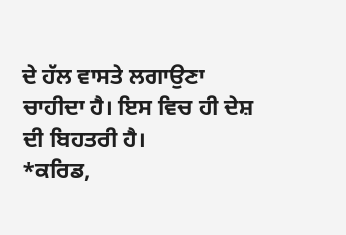ਦੇ ਹੱਲ ਵਾਸਤੇ ਲਗਾਉਣਾ ਚਾਹੀਦਾ ਹੈ। ਇਸ ਵਿਚ ਹੀ ਦੇਸ਼ ਦੀ ਬਿਹਤਰੀ ਹੈ।
*ਕਰਿਡ,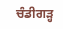ਚੰਡੀਗੜ੍ਹ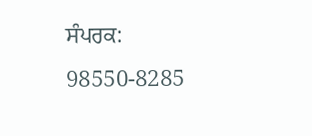ਸੰਪਰਕ: 98550-8285